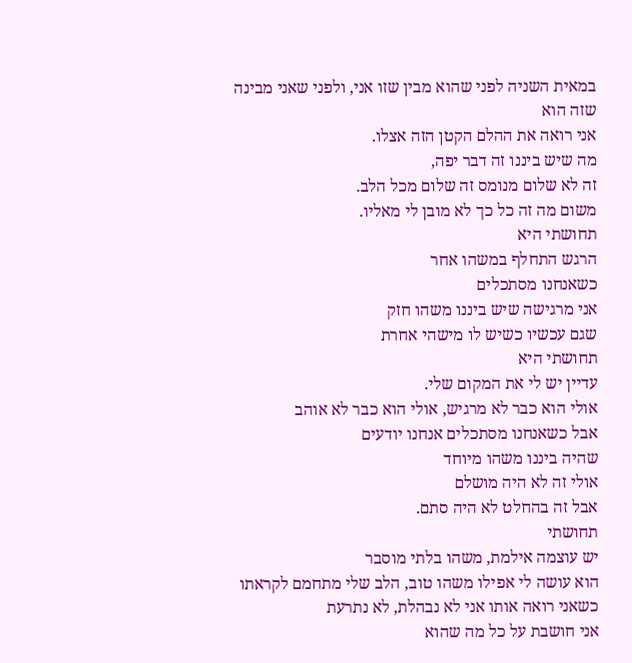במאית השניה לפני שהוא מבין שזו אני, ולפני שאני מבינה שזה הוא
אני רואה את ההלם הקטן הזה אצלו.
מה שיש ביננו זה דבר יפה,
זה לא שלום מנומס זה שלום מכל הלב.
משום מה זה כל כך לא מובן לי מאליו.
תחושתי היא
הרגש התחלף במשהו אחר
כשאנחנו מסתכלים
אני מרגישה שיש ביננו משהו חזק
שגם עכשיו כשיש לו מישהי אחרת
תחושתי היא
עדיין יש לי את המקום שלי.
אולי הוא כבר לא מרגיש, אולי הוא כבר לא אוהב
אבל כשאנחנו מסתכלים אנחנו יודעים
שהיה ביננו משהו מיוחד
אולי זה לא היה מושלם
אבל זה בהחלט לא היה סתם.
תחושתי
יש עוצמה אילמת, משהו בלתי מוסבר
הוא עושה לי אפילו משהו טוב, הלב שלי מתחמם לקראתו
כשאני רואה אותו אני לא נבהלת, לא נתרעת
אני חושבת על כל מה שהוא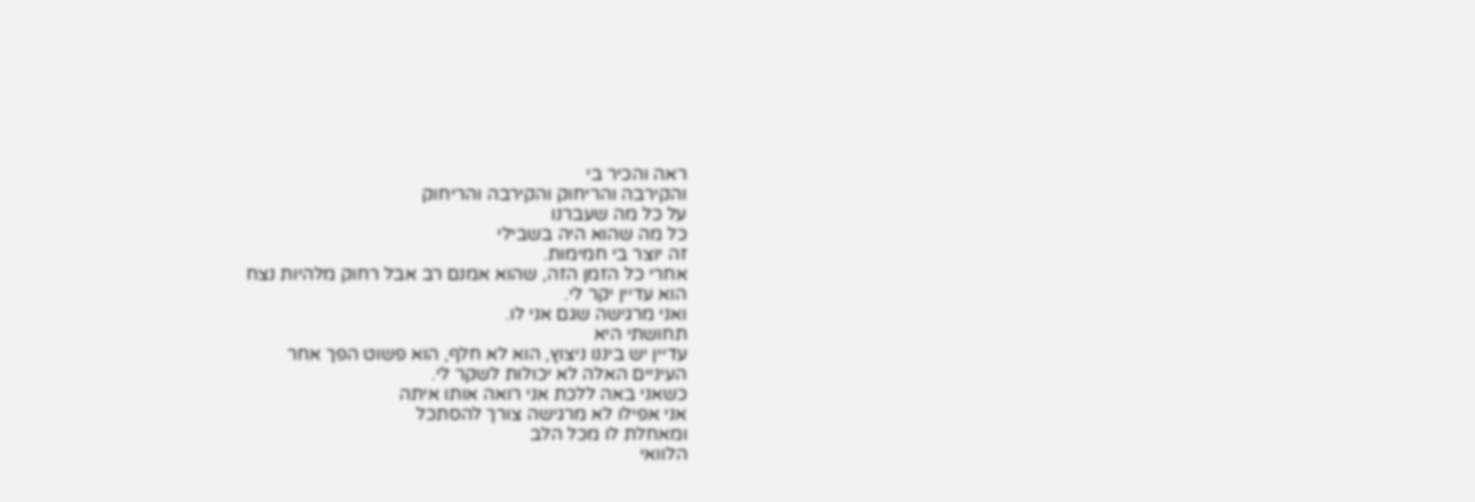ראה והכיר בי
והקירבה והריחוק והקירבה והריחוק
על כל מה שעברנו
כל מה שהוא היה בשבילי
זה יוצר בי חמימות.
אחרי כל הזמן הזה, שהוא אמנם רב אבל רחוק מלהיות נצח
הוא עדיין יקר לי.
ואני מרגישה שגם אני לו.
תחושתי היא
עדיין יש ביננו ניצוץ, הוא לא חלף, הוא פשוט הפך אחר
העיניים האלה לא יכולות לשקר לי.
כשאני באה ללכת אני רואה אותו איתה
אני אפילו לא מרגישה צורך להסתכל
ומאחלת לו מכל הלב
הלוואי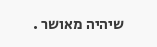שיהיה מאושר .